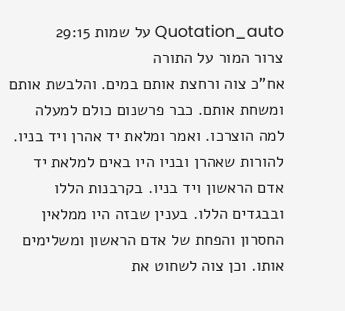Quotation_auto על שמות 29:15
צרור המור על התורה
אח"כ צוה ורחצת אותם במים. והלבשת אותם ומשחת אותם. כבר פרשנום כולם למעלה למה הוצרכו. ואמר ומלאת יד אהרן ויד בניו. להורות שאהרן ובניו היו באים למלאת יד אדם הראשון ויד בניו. בקרבנות הללו ובבגדים הללו. בענין שבזה היו ממלאין החסרון והפחת של אדם הראשון ומשלימים אותו. וכן צוה לשחוט את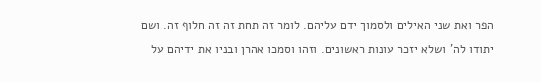הפר ואת שני האילים ולסמוך ידם עליהם. לומר זה תחת זה זה חלוף זה. ושם יתודו לה' ושלא יזכר עונות ראשונים. וזהו וסמכו אהרן ובניו את ידיהם על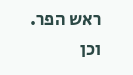ראש הפר. וכן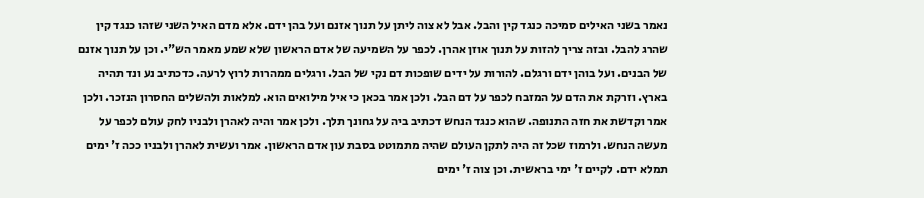נאמר בשני האילים סמיכה כנגד קין והבל. אבל לא צוה ליתן על תנוך אזנם ועל בהן ידם. אלא מדם האיל השני שזהו כנגד קין שהרג להבל. ובזה צריך להזות על תנוך אוזן אהרן. לכפר על השמיעה של אדם הראשון שלא שמע מאמר הש"י. וכן על תנוך אזנם של הבנים. ועל בוהן ידם ורגלם. להורות על ידים שופכות דם נקי של הבל. ורגלים ממהרות לרוץ לרעה. כדכתיב נע ונד תהיה בארץ. וזרקת את הדם על המזבח לכפר על דם הבל. ולכן אמר בכאן כי איל מילואים הוא. למלאות ולהשלים החסרון הנזכר. ולכן אמר וקדשת את חזה התנופה. שהוא כנגד הנחש דכתיב ביה על גחונך תלך. ולכן אמר והיה לאהרן ולבניו לחק עולם לכפר על מעשה הנחש. ולרמוז שכל זה היה לתקן העולם שהיה מתמוטט בסבת עון אדם הראשון. אמר ועשית לאהרן ולבניו ככה ז' ימים תמלא ידם. לקיים ז' ימי בראשית. וכן צוה ז' ימים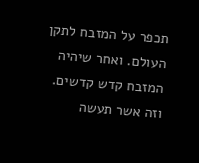תכפר על המזבח לתקן העולם. ואחר שיהיה המזבח קדש קדשים. וזה אשר תעשה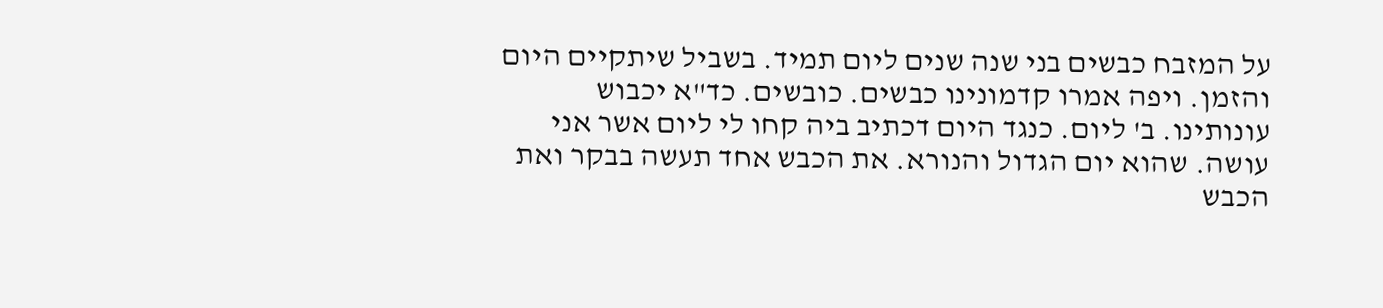על המזבח כבשים בני שנה שנים ליום תמיד. בשביל שיתקיים היום והזמן. ויפה אמרו קדמונינו כבשים. כובשים. כד"א יכבוש עונותינו. ב' ליום. כנגד היום דכתיב ביה קחו לי ליום אשר אני עושה. שהוא יום הגדול והנורא. את הכבש אחד תעשה בבקר ואת הכבש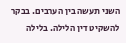השני תעשה בין הערבים. בבקר להשקיט דין הלילה. בלילה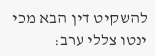להשקיט דין הבא מכי ינטו צללי ערב: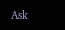Ask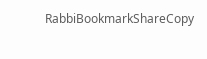RabbiBookmarkShareCopy